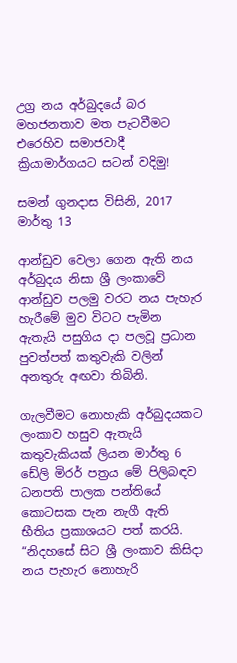උග්‍ර නය අර්බුදයේ බර මහජනතාව මත පැටවීමට එරෙහිව සමාජවාදී ක්‍රියාමාර්ගයට සටන් වදිමු!

සමන් ගුනදාස විසිනි, 2017 මාර්තු 13

ආන්ඩුව වෙලා ගෙන ඇති නය අර්බුදය නිසා ශ්‍රී ලංකාවේ ආන්ඩුව පලමු වරට නය පැහැර හැරීමේ මුව විටට පැමින ඇතැයි පසුගිය දා පලවූ ප්‍රධාන පුවත්පත් කතුවැකි වලින් අනතුරු අඟවා තිබිනි.

ගැලවීමට නොහැකි අර්බුදයකට ලංකාව හසුව ඇතැයි කතුවැකියක් ලියන මාර්තු 6 ඩේලි මිරර් පත්‍රය මේ පිලිබඳව ධනපති පාලක පන්තියේ කොටසක පැන නැගී ඇති භීතිය ප්‍රකාශයට පත් කරයි. “නිදහසේ සිට ශ්‍රී ලංකාව කිසිදා නය පැහැර නොහැරි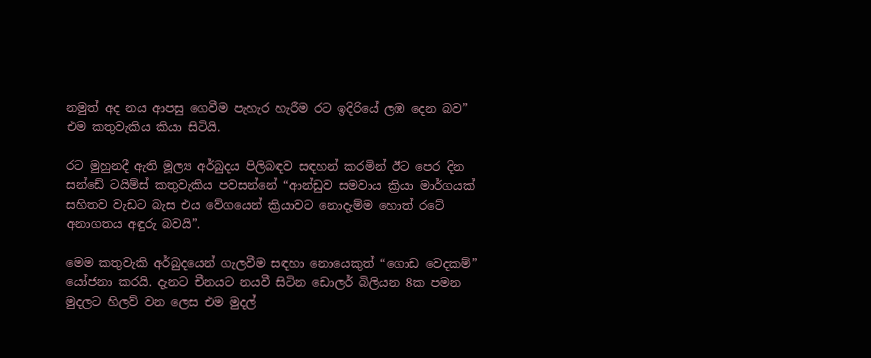නමුත් අද නය ආපසු ගෙවීම පැහැර හැරීම රට ඉදිරියේ ලඹ දෙන බව” එම කතුවැකිය කියා සිටියි.

රට මුහුනදී ඇති මූල්‍ය අර්බුදය පිලිබඳව සඳහන් කරමින් ඊට පෙර දින සන්ඩේ ටයිම්ස් කතුවැකිය පවසන්නේ “ආන්ඩුව සමවාය ක්‍රියා මාර්ගයක් සහිතව වැඩට බැස එය වේගයෙන් ක්‍රියාවට නොදැම්ම හොත් රටේ අනාගතය අඳුරු බවයි”.

මෙම කතුවැකි අර්බුදයෙන් ගැලවීම සඳහා නොයෙකුත් “ගොඩ වෙදකම්” යෝජනා කරයි. දැනට චීනයට නයවී සිටින ඩොලර් බිලියන 8ක පමන මුදලට හිලව් වන ලෙස එම මුදල්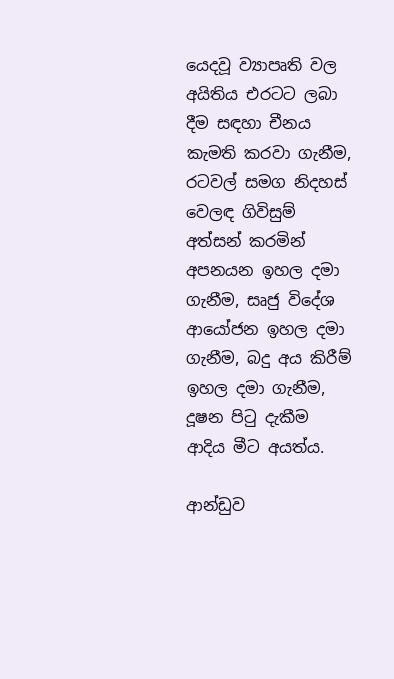යෙදවූ ව්‍යාපෘති වල අයිතිය එරටට ලබා දීම සඳහා චීනය කැමති කරවා ගැනීම, රටවල් සමග නිදහස් වෙලඳ ගිවිසුම් අත්සන් කරමින් අපනයන ඉහල දමා ගැනීම, සෘජු විදේශ ආයෝජන ඉහල දමා ගැනීම, බදු අය කිරීම් ඉහල දමා ගැනීම, දූෂන පිටු දැකීම ආදිය මීට අයත්ය.

ආන්ඩුව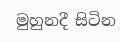මුහුනදී සිටින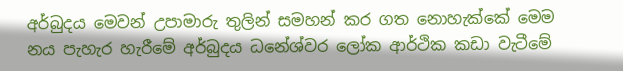අර්බුදය මෙවන් උපාමාරු තුලින් සමහන් කර ගත නොහැක්කේ මෙම නය පැහැර හැරීමේ අර්බුදය ධනේශ්වර ලෝක ආර්ථික කඩා වැටීමේ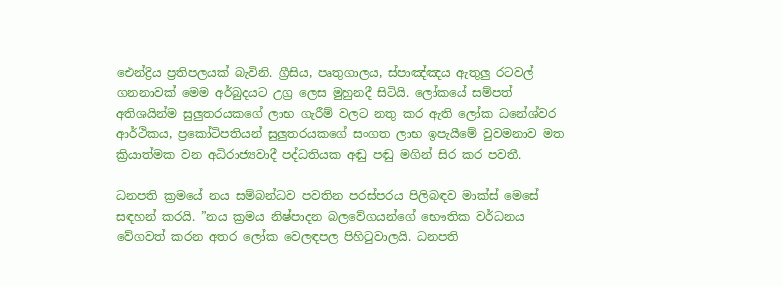ඓන්ද්‍රිය ප්‍රතිපලයක් බැවිනි. ග්‍රීසිය, පෘතුගාලය, ස්පාඤ්ඤය ඇතුලු රටවල් ගනනාවක් මෙම අර්බුදයට උග්‍ර ලෙස මුහුනදී සිටියි. ලෝකයේ සම්පත් අතිශයින්ම සුලුතරයකගේ ලාභ ගැරීම් වලට නතු කර ඇති ලෝක ධනේශ්වර ආර්ථිකය, ප්‍රකෝටිපතියන් සුලුතරයකගේ සංගත ලාභ ඉපැයීමේ වුවමනාව මත ක්‍රියාත්මක වන අධිරාජ්‍යවාදී පද්ධතියක අඬු පඬු මගින් සිර කර පවතී.

ධනපති ක්‍රමයේ නය සම්බන්ධව පවතින පරස්පරය පිලිබඳව මාක්ස් මෙසේ සඳහන් කරයි. ”නය ක්‍රමය නිෂ්පාදන බලවේගයන්ගේ භෞතික වර්ධනය වේගවත් කරන අතර ලෝක වෙලඳපල පිහිටුවාලයි. ධනපති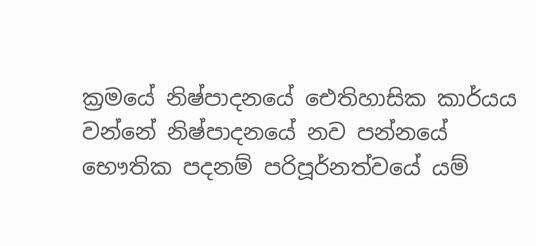ක්‍රමයේ නිෂ්පාදනයේ ඓතිහාසික කාර්යය වන්නේ නිෂ්පාදනයේ නව පන්නයේ භෞතික පදනම් පරිපූර්නත්වයේ යම්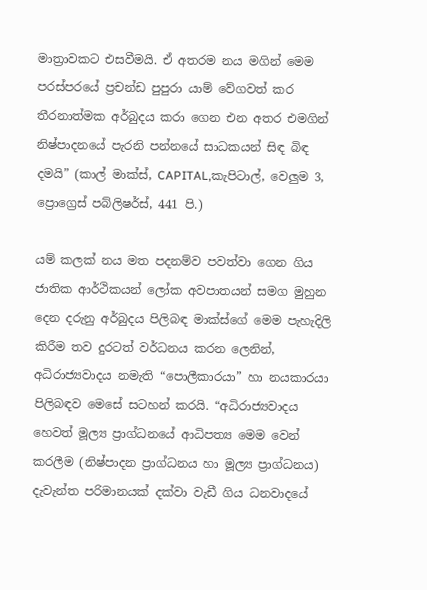මාත්‍රාවකට එසවීමයි. ඒ අතරම නය මගින් මෙම පරස්පරයේ ප්‍රචන්ඩ පුපුරා යාම් වේගවත් කර තීරනාත්මක අර්බුදය කරා ගෙන එන අතර එමගින් නිෂ්පාදනයේ පැරනි පන්නයේ සාධකයන් සිඳ බිඳ දමයි” (කාල් මාක්ස්, CAPITAL,කැපිටාල්, වෙලුම 3, ප්‍රොග්‍රෙස් පබ්ලිෂර්ස්, 441 පි.)

යම් කලක් නය මත පදනම්ව පවත්වා ගෙන ගිය ජාතික ආර්ථිකයන් ලෝක අවපාතයන් සමග මුහුන දෙන දරුනු අර්බුදය පිලිබඳ මාක්ස්ගේ මෙම පැහැදිලි කිරීම තව දුරටත් වර්ධනය කරන ලෙනින්, අධිරාජ්‍යවාදය නමැති “පොලීකාරයා” හා නයකාරයා පිලිබඳව මෙසේ සටහන් කරයි. “අධිරාජ්‍යවාදය හෙවත් මූල්‍ය ප්‍රාග්ධනයේ ආධිපත්‍ය මෙම වෙන් කරලීම (නිෂ්පාදන ප්‍රාග්ධනය හා මූල්‍ය ප්‍රාග්ධනය) දැවැන්ත පරිමානයක් දක්වා වැඩී ගිය ධනවාදයේ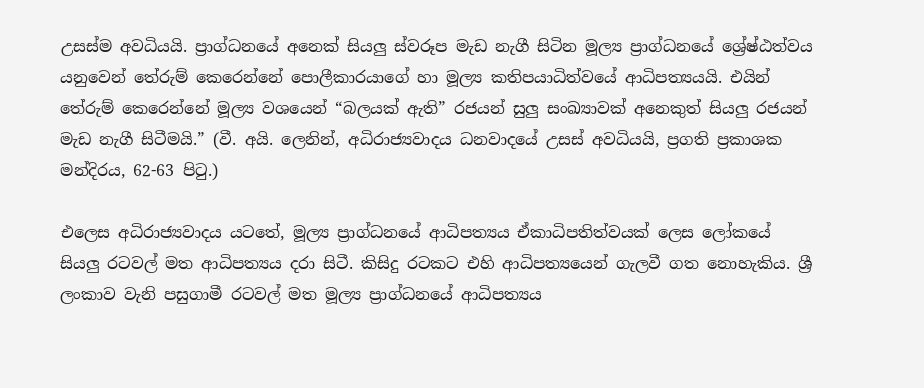උසස්ම අවධියයි. ප්‍රාග්ධනයේ අනෙක් සියලු ස්වරූප මැඩ නැගී සිටින මූල්‍ය ප්‍රාග්ධනයේ ශ්‍රේෂ්ඨත්වය යනුවෙන් තේරුම් කෙරෙන්නේ පොලීකාරයාගේ හා මූල්‍ය කතිපයාධිත්වයේ ආධිපත්‍යයයි. එයින් තේරුම් කෙරෙන්නේ මූල්‍ය වශයෙන් “බලයක් ඇති” රජයන් සුලු සංඛ්‍යාවක් අනෙකුත් සියලු රජයන් මැඩ නැගී සිටීමයි.” (වී. අයි. ලෙනින්, අධිරාජ්‍යවාදය ධනවාදයේ උසස් අවධියයි, ප්‍රගති ප්‍රකාශක මන්දිරය, 62-63 පිටු.)

එලෙස අධිරාජ්‍යවාදය යටතේ, මූල්‍ය ප්‍රාග්ධනයේ ආධිපත්‍යය ඒකාධිපතිත්වයක් ලෙස ලෝකයේ සියලු රටවල් මත ආධිපත්‍යය දරා සිටී. කිසිදු රටකට එහි ආධිපත්‍යයෙන් ගැලවී ගත නොහැකිය. ශ්‍රී ලංකාව වැනි පසුගාමී රටවල් මත මූල්‍ය ප්‍රාග්ධනයේ ආධිපත්‍යය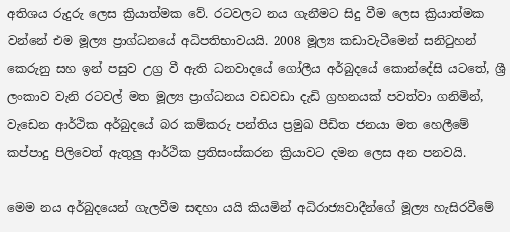අතිශය රුදුරු ලෙස ක්‍රියාත්මක වේ. රටවලට නය ගැනීමට සිදු වීම ලෙස ක්‍රියාත්මක වන්නේ එම මූල්‍ය ප්‍රාග්ධනයේ අධිපතිභාවයයි. 2008 මූල්‍ය කඩාවැටීමෙන් සනිටුහන් කෙරුනු සහ ඉන් පසුව උග්‍ර වී ඇති ධනවාදයේ ගෝලීය අර්බුදයේ කොන්දේසි යටතේ, ශ්‍රී ලංකාව වැනි රටවල් මත මූල්‍ය ප්‍රාග්ධනය වඩවඩා දැඩි ග්‍රහනයක් පවත්වා ගනිමින්, වැඩෙන ආර්ථික අර්බුදයේ බර කම්කරු පන්තිය ප්‍රමුඛ පීඩිත ජනයා මත හෙලීමේ කප්පාදු පිලිවෙත් ඇතුලු ආර්ථික ප්‍රතිසංස්කරන ක්‍රියාවට දමන ලෙස අන පනවයි.

මෙම නය අර්බුදයෙන් ගැලවීම සඳහා යයි කියමින් අධිරාජ්‍යවාදීන්ගේ මූල්‍ය හැසිරවීමේ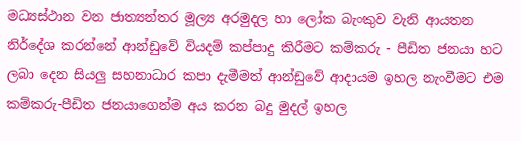මධ්‍යස්ථාන වන ජාත්‍යන්තර මූල්‍ය අරමුදල හා ලෝක බැංකුව වැනි ආයතන නිර්දේශ කරන්නේ ආන්ඩුවේ වියදම් කප්පාදු කිරීමට කම්කරු - පීඩිත ජනයා හට ලබා දෙන සියලු සහනාධාර කපා දැමීමත් ආන්ඩුවේ ආදායම ඉහල නැංවීමට එම කම්කරු-පීඩිත ජනයාගෙන්ම අය කරන බදු මුදල් ඉහල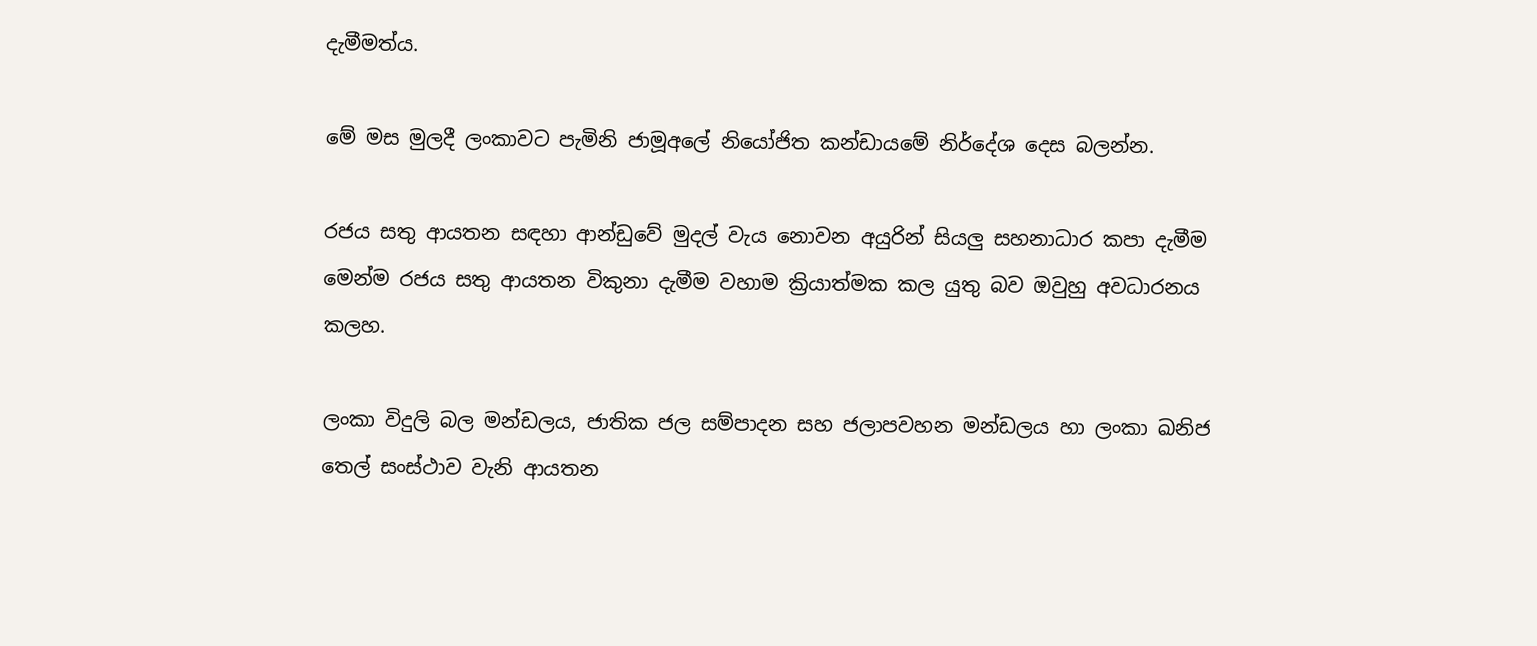දැමීමත්ය.

මේ මස මුලදී ලංකාවට පැමිනි ජාමූඅලේ නියෝජිත කන්ඩායමේ නිර්දේශ දෙස බලන්න.

රජය සතු ආයතන සඳහා ආන්ඩුවේ මුදල් වැය නොවන අයුරින් සියලු සහනාධාර කපා දැමීම මෙන්ම රජය සතු ආයතන විකුනා දැමීම වහාම ක්‍රියාත්මක කල යුතු බව ඔවුහු අවධාරනය කලහ.

ලංකා විදුලි බල මන්ඩලය, ජාතික ජල සම්පාදන සහ ජලාපවහන මන්ඩලය හා ලංකා ඛනිජ තෙල් සංස්ථාව වැනි ආයතන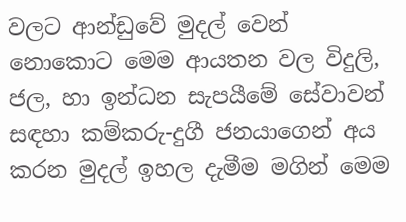වලට ආන්ඩුවේ මුදල් වෙන් නොකොට මෙම ආයතන වල විදුලි, ජල, හා ඉන්ධන සැපයීමේ සේවාවන් සඳහා කම්කරු-දුගී ජනයාගෙන් අය කරන මුදල් ඉහල දැමීම මගින් මෙම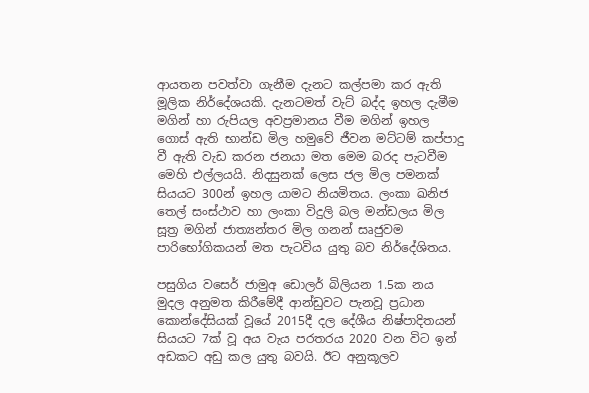ආයතන පවත්වා ගැනීම දැනට කල්පමා කර ඇති මූලික නිර්දේශයකි. දැනටමත් වැට් බද්ද ඉහල දැමීම මගින් හා රුපියල අවප්‍රමානය වීම මගින් ඉහල ගොස් ඇති භාන්ඩ මිල හමුවේ ජීවන මට්ටම් කප්පාදු වී ඇති වැඩ කරන ජනයා මත මෙම බරද පැටවීම මෙහි එල්ලයයි. නිදසුනක් ලෙස ජල මිල පමනක් සියයට 300න් ඉහල යාමට නියමිතය. ලංකා ඛනිජ තෙල් සංස්ථාව හා ලංකා විදුලි බල මන්ඩලය මිල සූත්‍ර මගින් ජාත්‍යන්තර මිල ගනන් සෘජුවම පාරිභෝගිකයන් මත පැටවිය යුතු බව නිර්දේශිතය.

පසුගිය වසෙර් ජාමුඅ ඩොලර් බිලියන 1.5ක නය මුදල අනුමත කිරීමේදී ආන්ඩුවට පැනවූ ප්‍රධාන කොන්දේසියක් වූයේ 2015දී දල දේශීය නිෂ්පාදිතයන් සියයට 7ක් වූ අය වැය පරතරය 2020 වන විට ඉන් අඩකට අඩු කල යුතු බවයි. ඊට අනුකූලව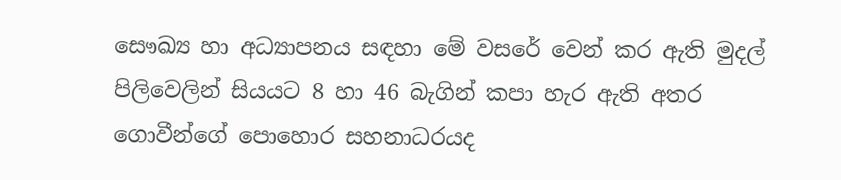සෞඛ්‍ය හා අධ්‍යාපනය සඳහා මේ වසරේ වෙන් කර ඇති මුදල් පිලිවෙලින් සියයට 8 හා 46 බැගින් කපා හැර ඇති අතර ගොවීන්ගේ පොහොර සහනාධරයද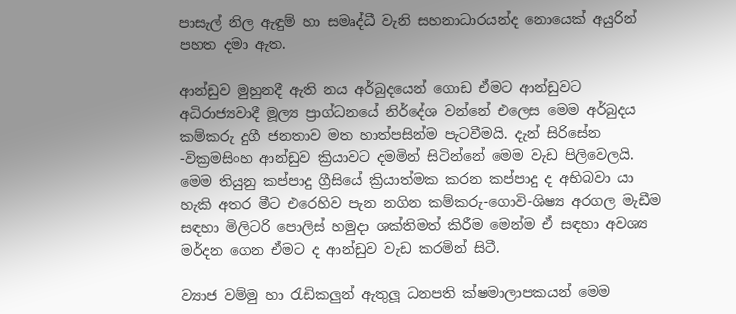පාසැල් නිල ඇඳුම් හා සමෘද්ධී වැනි සහනාධාරයන්ද නොයෙක් අයුරින් පහත දමා ඇත.

ආන්ඩුව මුහුනදී ඇති නය අර්බුදයෙන් ගොඩ ඒමට ආන්ඩුවට අධිරාජ්‍යවාදී මූල්‍ය ප්‍රාග්ධනයේ නිර්දේශ වන්නේ එලෙස මෙම අර්බුදය කම්කරු දුගී ජනතාව මත හාත්පසින්ම පැටවීමයි. දැන් සිරිසේන -වික්‍රමසිංහ ආන්ඩුව ක්‍රියාවට දමමින් සිටින්නේ මෙම වැඩ පිලිවෙලයි. මෙම තියුනු කප්පාදු ග්‍රීසියේ ක්‍රියාත්මක කරන කප්පාදු ද අභිබවා යා හැකි අතර මීට එරෙහිව පැන නගින කම්කරු-ගොවි-ශිෂ්‍ය අරගල මැඩීම සඳහා මිලිටරි පොලිස් හමුදා ශක්තිමත් කිරීම මෙන්ම ඒ සඳහා අවශ්‍ය මර්දන ගෙන ඒමට ද ආන්ඩුව වැඩ කරමින් සිටී.

ව්‍යාජ වම්මු හා රැඩිකලුන් ඇතුලූ ධනපති ක්ෂමාලාපකයන් මෙම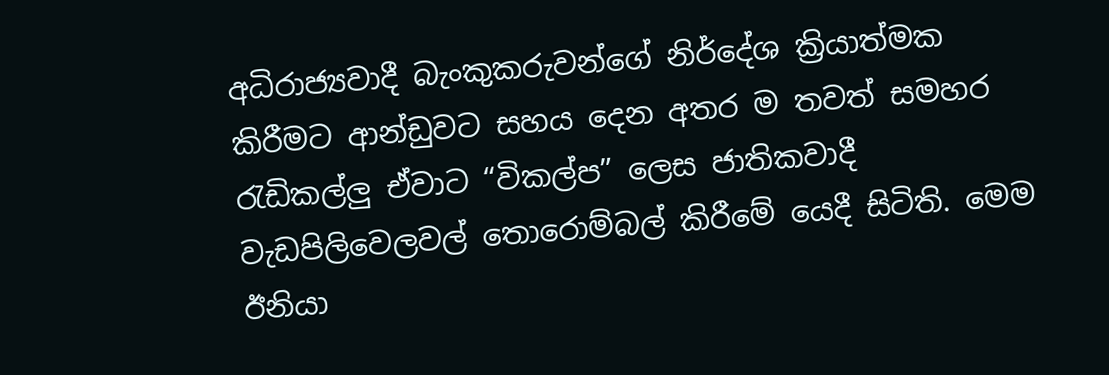අධිරාජ්‍යවාදී බැංකුකරුවන්ගේ නිර්දේශ ක්‍රියාත්මක කිරීමට ආන්ඩුවට සහය දෙන අතර ම තවත් සමහර රැඩිකල්ලු ඒවාට “විකල්ප” ලෙස ජාතිකවාදී වැඩපිලිවෙලවල් තොරොම්බල් කිරීමේ යෙදී සිටිති. මෙම ඊනියා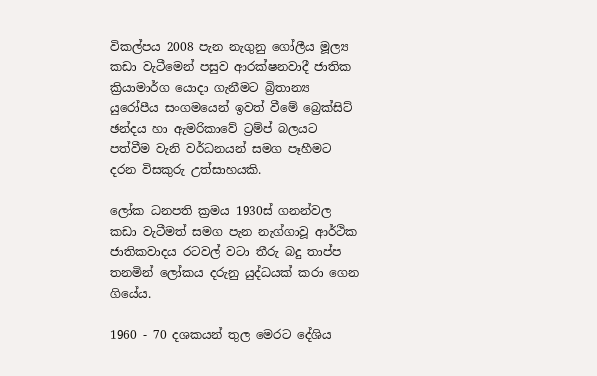විකල්පය 2008 පැන නැගුනු ගෝලීය මූල්‍ය කඩා වැටීමෙන් පසුව ආරක්ෂනවාදී ජාතික ක්‍රියාමාර්ග යොදා ගැනීමට බ්‍රිතාන්‍ය යුරෝපීය සංගමයෙන් ඉවත් වීමේ බ්‍රෙක්සිට් ඡන්දය හා ඇමරිකාවේ ට්‍රම්ප් බලයට පත්වීම වැනි වර්ධනයන් සමග පෑහීමට දරන විසකුරු උත්සාහයකි.

ලෝක ධනපති ක්‍රමය 1930ස් ගනන්වල කඩා වැටීමත් සමග පැන නැග්ගාවූ ආර්ථික ජාතිකවාදය රටවල් වටා තීරු බදු තාප්ප තනමින් ලෝකය දරුනු යුද්ධයක් කරා ගෙන ගියේය.

1960 - 70 දශකයන් තුල මෙරට දේශිය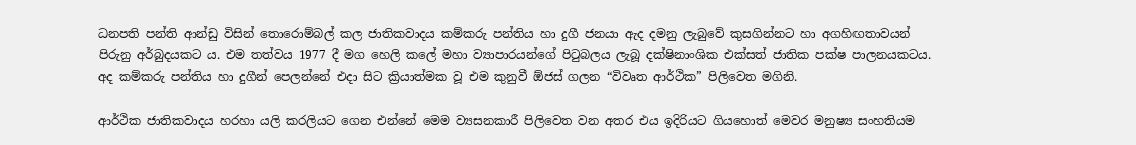ධනපති පන්ති ආන්ඩු විසින් තොරොම්බල් කල ජාතිකවාදය කම්කරු පන්තිය හා දුගී ජනයා ඇද දමනු ලැබුවේ කුසගින්නට හා අගහිඟතාවයන් පිරුනු අර්බුදයකට ය. එම තත්වය 1977 දී මග හෙලි කලේ මහා ව්‍යාපාරයන්ගේ පිටුබලය ලැබූ දක්ෂිනාංශික එක්සත් ජාතික පක්ෂ පාලනයකටය. අද කම්කරු පන්තිය හා දුගීන් පෙලන්නේ එදා සිට ක්‍රියාත්මක වූ එම කුනුවී ඕජස් ගලන “විවෘත ආර්ථික” පිලිවෙත මගිනි.

ආර්ථික ජාතිකවාදය හරහා යලි කරලියට ගෙන එන්නේ මෙම ව්‍යසනකාරී පිලිවෙත වන අතර එය ඉදිරියට ගියහොත් මෙවර මනුෂ්‍ය සංහතියම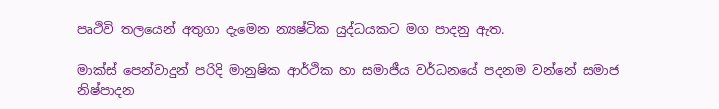පෘථිවි තලයෙන් අතුගා දැමෙන න්‍යෂ්ටික යුද්ධයකට මග පාදනු ඇත.

මාක්ස් පෙන්වාදුන් පරිදි මානුෂික ආර්ථික හා සමාජීය වර්ධනයේ පදනම වන්නේ සමාජ නිෂ්පාදන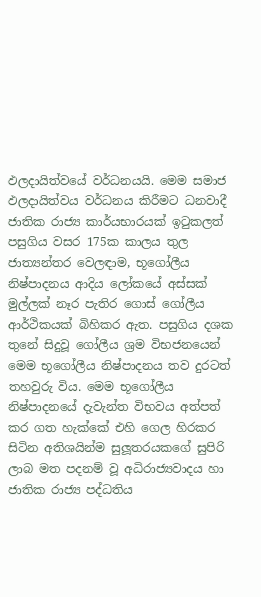ඵලදායිත්වයේ වර්ධනයයි. මෙම සමාජ ඵලදායිත්වය වර්ධනය කිරීමට ධනවාදී ජාතික රාජ්‍ය කාර්යභාරයක් ඉටුකලත් පසුගිය වසර 175ක කාලය තුල ජාත්‍යන්තර වෙලඳාම, භූගෝලීය නිෂ්පාදනය ආදිය ලෝකයේ අස්සක් මුල්ලක් නෑර පැතිර ගොස් ගෝලීය ආර්ථිකයක් බිහිකර ඇත. පසුගිය දශක තුනේ සිදුවූ ගෝලීය ශ්‍රම විභජනයෙන් මෙම භූගෝලීය නිෂ්පාදනය තව දුරටත් තහවුරු විය. මෙම භූගෝලීය නිෂ්පාදනයේ දැවැන්ත විභවය අත්පත් කර ගත හැක්කේ එහි ගෙල හිරකර සිටින අතිශයින්ම සුලූතරයකගේ සුපිරි ලාබ මත පදනම් වූ අධිරාජ්‍යවාදය හා ජාතික රාජ්‍ය පද්ධතිය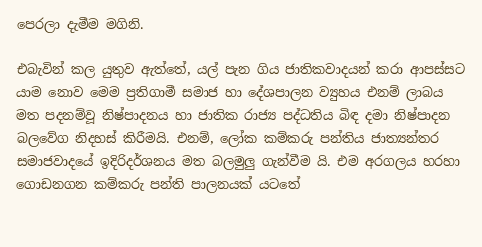පෙරලා දැමීම මගිනි.

එබැවින් කල යුතුව ඇත්තේ, යල් පැන ගිය ජාතිකවාදයන් කරා ආපස්සට යාම නොව මෙම ප්‍රතිගාමී සමාජ හා දේශපාලන ව්‍යුහය එනම් ලාබය මත පදනම්වූ නිෂ්පාදනය හා ජාතික රාජ්‍ය පද්ධතිය බිඳ දමා නිෂ්පාදන බලවේග නිදහස් කිරීමයි. එනම්, ලෝක කම්කරු පන්තිය ජාත්‍යන්තර සමාජවාදයේ ඉදිරිදර්ශනය මත බලමුලු ගැන්වීම යි. එම අරගලය හරහා ගොඩනගන කම්කරු පන්ති පාලනයක් යටතේ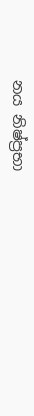නය නිෂ්ප්‍රභා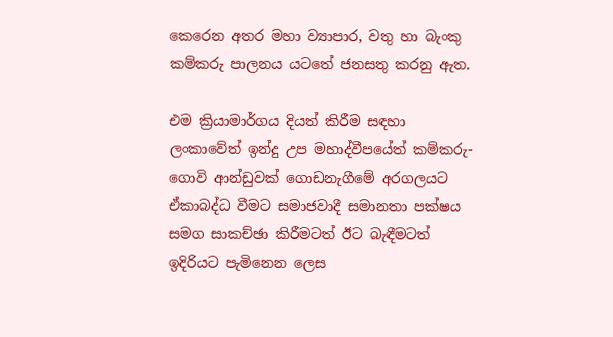කෙරෙන අතර මහා ව්‍යාපාර, වතු හා බැංකු කම්කරු පාලනය යටතේ ජනසතු කරනු ඇත.

එම ක්‍රියාමාර්ගය දියත් කිරීම සඳහා ලංකාවේත් ඉන්දු උප මහාද්වීපයේත් කම්කරු-ගොවි ආන්ඩුවක් ගොඩනැගීමේ අරගලයට ඒකාබද්ධ වීමට සමාජවාදී සමානතා පක්ෂය සමග සාකච්ඡා කිරීමටත් ඊට බැඳීමටත් ඉදිරියට පැමිනෙන ලෙස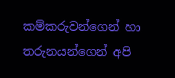කම්කරුවන්ගෙන් හා තරුනයන්ගෙන් අපි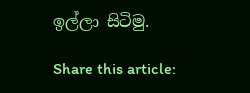ඉල්ලා සිටිමු.

Share this article: